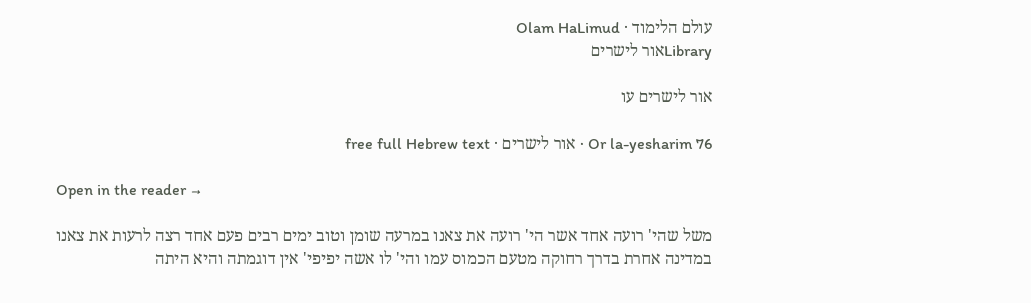עולם הלימוד · Olam HaLimud
Libraryאור לישרים

אור לישרים עו

Or la-yesharim 76 · אור לישרים · free full Hebrew text

Open in the reader →

משל שהי' רועה אחד אשר הי' רועה את צאנו במרעה שומן וטוב ימים רבים פעם אחד רצה לרעות את צאנו במדינה אחרת בדרך רחוקה מטעם הכמוס עמו והי' לו אשה יפיפי' אין דוגמתה והיא היתה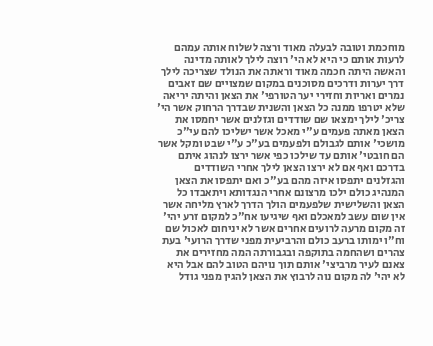מוחכמת וטובה לבעלה מאוד ורצה לשלוח אותה עמהם לרעות אותם כי היא לא הי' רוצה לילך לאותה מדינה והאשה היתה חכמה מאוד וראתה את הנולד שצריכה לילך דרך יערות ודרכים מסוכנים במקום שמצויים שם זאבים נמרים ואריות וחזירי יער הטורפי' את הצאן והיתה יריאה שלא יטרפו ממנה כל הצאן והשנית שבדרך הרחוק אשר הי' צריכ' לילך ימצאו שם שודדים וגזלנים אשר יחמסו את הצאן מאתה פעמים ע"י מאכל אשר ישליכו להם עי"כ מושכי' אותם לגבולם ולפעמים בע"כ ע"י שבט ומקל אשר הם חובטי' אותם עד שילכו כפי אשר ירצו לנהוג איתם בדרכם ואף אם לא ירצו הצאן לילך אחרי השודדים והגזלנים יתפסו איזה מהם בע"כ ואם יתפסו את הצאן המנהיג כולם ילכו מרצונם אחרי הנגדותא ויתאבדו כל הצאן והשלישית שלפעמים הולך הדרך לארץ מליחה אשר אין שום עשב למאכלם ואף שיגיעו אח"כ למקום זרע יהי' זה מקום מרעה לרועים אחרים אשר לא יניחום לאכול שם וח"ו ימותו ברעב כולם והרביעית מפני שדרך הרועי' בעת צהרים ושהחמה בתוקפה ובגבורתה המה מחזירים את צאנם לעיר מרביצי' אותם תוך נויהם הטוב להם אבל היא לא יהי' לה מקום נוה לרבוץ את הצאן להגין מפני גודל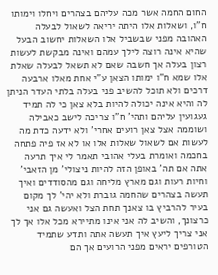החום החמה אשר מכה עליהם בצהרים ויחלו וימותו ח"ו, ושאלות אלו היתה יריאה לשאול לבעלה האהובה מפני שבשביל אלו השאלות יחשוב הבעל שהיא אינה רוצה לילך עמהם ואינה מבקשת לעשות רצון בעלה אך חשבה שאם לא תשאל לבעלה שאלת אלו שמא ח"ו ימותו הצאן ע"י אחת מאלו ארבעה דרכים ולא תוכל להשיב פני בעלה בלתי העדר הניתן לה והיא אינה יכולה להיות בלא צאן כי לה תמיד געגועין עליהם ותהי' ח"ו צריכה לישב כאבילה ושוממה אצל צאן רועים אחרי' ולא ידעה כדת מה לעשות אם לשאול שאלות אלו או לא אז פיה פתחה בחכמה ואומרת בעלי אהובי תאמר לי איך תרעה אתה אם תה' באופן הזה להיות ניצולי' מן הזאבי' וחיות רעות וגם מארץ מליחה וגם מהסודדים ואיך תעשה בצהרים שהחמה גוברת ולא יהי' לך מקום בעיר להרביץ בו צאנך תחת הצל ואעשה גם אני כרצונך, והשיב לה אני אינו מתיירא מכל אלו אך לך אני צריך ליעץ איך תעשה אתה ותדע שתמיד הטורפים יראים מפני הרועים אך הם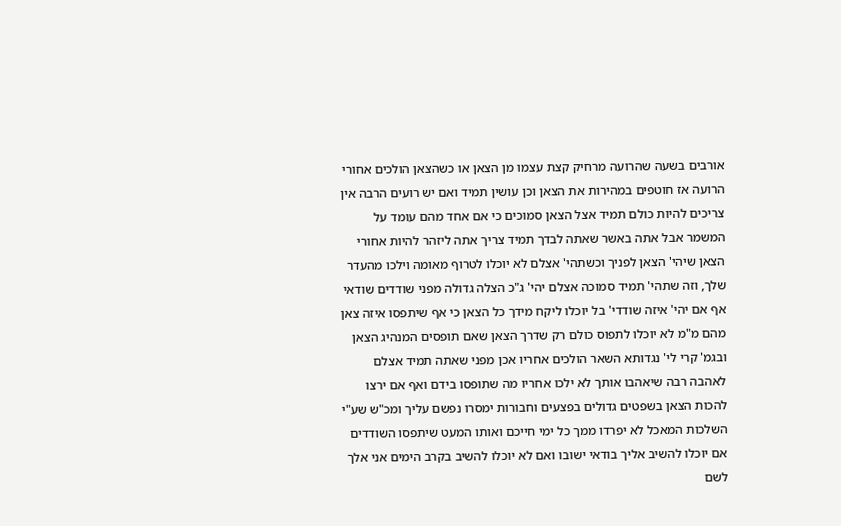אורבים בשעה שהרועה מרחיק קצת עצמו מן הצאן או כשהצאן הולכים אחורי הרועה אז חוטפים במהירות את הצאן וכן עושין תמיד ואם יש רועים הרבה אין צריכים להיות כולם תמיד אצל הצאן סמוכים כי אם אחד מהם עומד על המשמר אבל אתה באשר שאתה לבדך תמיד צריך אתה ליזהר להיות אחורי הצאן שיהי' הצאן לפניך וכשתהי' אצלם לא יוכלו לטרוף מאומה וילכו מהעדר שלך, וזה שתהי' תמיד סמוכה אצלם יהי' ג"כ הצלה גדולה מפני שודדים שודאי אף אם יהי' איזה שודדי' בל יוכלו ליקח מידך כל הצאן כי אף שיתפסו איזה צאן מהם מ"מ לא יוכלו לתפוס כולם רק שדרך הצאן שאם תופסים המנהיג הצאן ובגמ' קרי לי' נגדותא השאר הולכים אחריו אכן מפני שאתה תמיד אצלם לאהבה רבה שיאהבו אותך לא ילכו אחריו מה שתופסו בידם ואף אם ירצו להכות הצאן בשפטים גדולים בפצעים וחבורות ימסרו נפשם עליך ומכ"ש שע"י השלכות המאכל לא יפרדו ממך כל ימי חייכם ואותו המעט שיתפסו השודדים אם יוכלו להשיב אליך בודאי ישובו ואם לא יוכלו להשיב בקרב הימים אני אלך לשם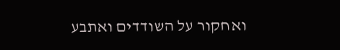ואחקור על השודדים ואתבע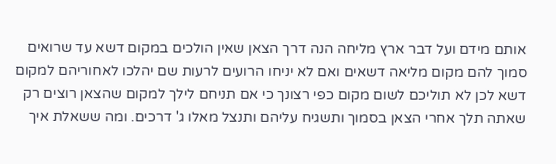אותם מידם ועל דבר ארץ מליחה הנה דרך הצאן שאין הולכים במקום דשא עד שרואים סמוך להם מקום מליאה דשאים ואם לא יניחו הרועים לרעות שם יהלכו לאחוריהם למקום דשא לכן לא תוליכם לשום מקום כפי רצונך כי אם תניחם לילך למקום שהצאן רוצים רק שאתה תלך אחרי הצאן בסמוך ותשגיח עליהם ותנצל מאלו ג' דרכים. ומה ששאלת איך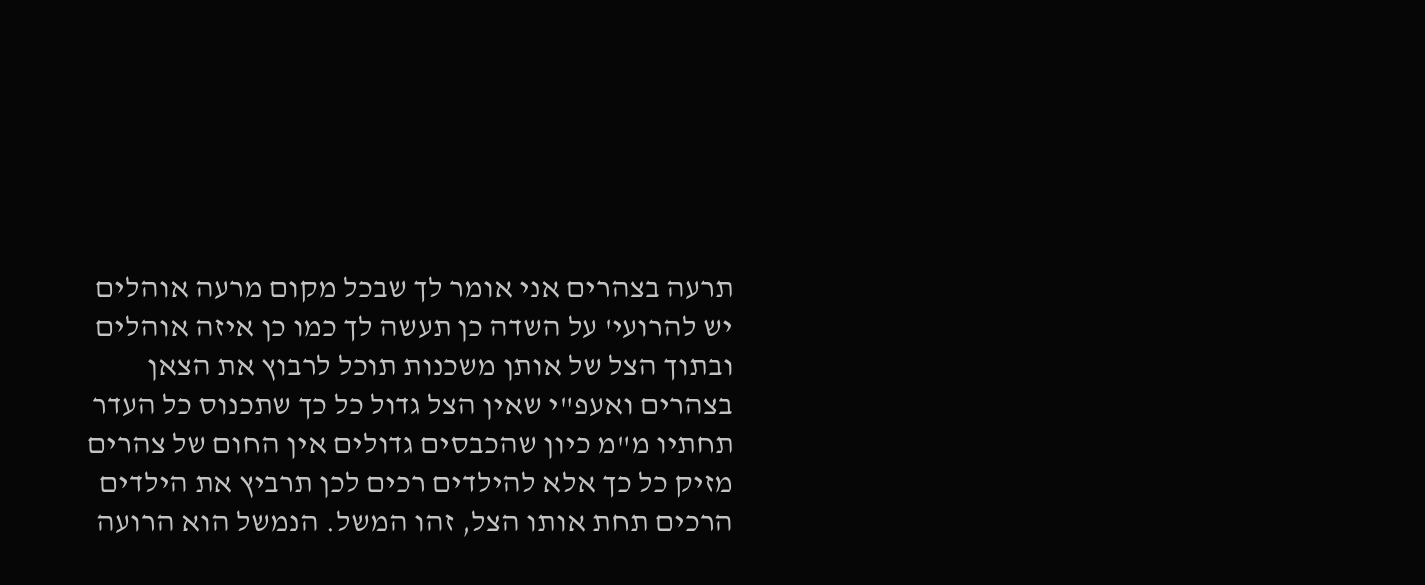תרעה בצהרים אני אומר לך שבכל מקום מרעה אוהלים יש להרועי' על השדה כן תעשה לך כמו כן איזה אוהלים ובתוך הצל של אותן משכנות תוכל לרבוץ את הצאן בצהרים ואעפ"י שאין הצל גדול כל כך שתכנוס כל העדר תחתיו מ"מ כיון שהכבסים גדולים אין החום של צהרים מזיק כל כך אלא להילדים רכים לכן תרביץ את הילדים הרכים תחת אותו הצל, זהו המשל. הנמשל הוא הרועה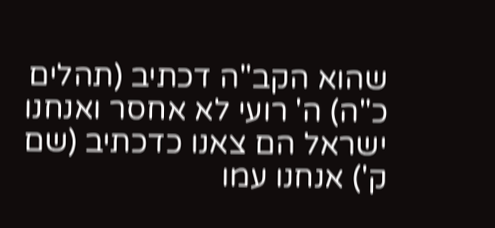שהוא הקב"ה דכתיב (תהלים כ"ה) ה' רועי לא אחסר ואנחנו ישראל הם צאנו כדכתיב (שם ק') אנחנו עמו